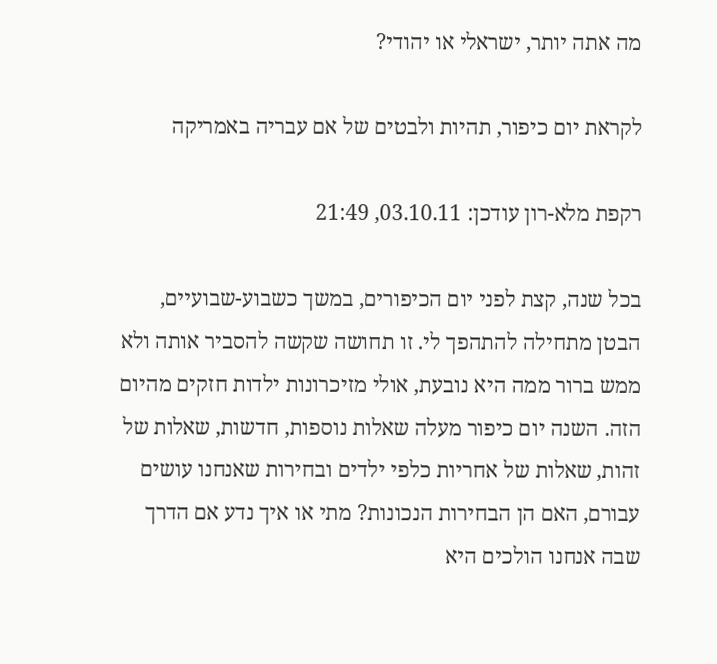מה אתה יותר, ישראלי או יהודי?

לקראת יום כיפור, תהיות ולבטים של אם עבריה באמריקה

רקפת מלא-רון עודכן: 03.10.11, 21:49

בכל שנה, קצת לפני יום הכיפורים, במשך כשבוע-שבועיים, הבטן מתחילה להתהפך לי. זו תחושה שקשה להסביר אותה ולא ממש ברור ממה היא נובעת, אולי מזיכרונות ילדות חזקים מהיום הזה. השנה יום כיפור מעלה שאלות נוספות, חדשות, שאלות של זהות, שאלות של אחריות כלפי ילדים ובחירות שאנחנו עושים עבורם, האם הן הבחירות הנכונות? מתי או איך נדע אם הדרך שבה אנחנו הולכים היא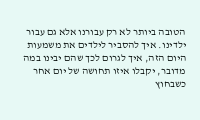הטובה ביותר לא רק עבורנו אלא גם עבור ילדינו. איך להסביר לילדים את משמעות היום הזה, איך לגרום לכך שהם יבינו במה מדובר, יקבלו איזו תחושה של יום אחר כשבחוץ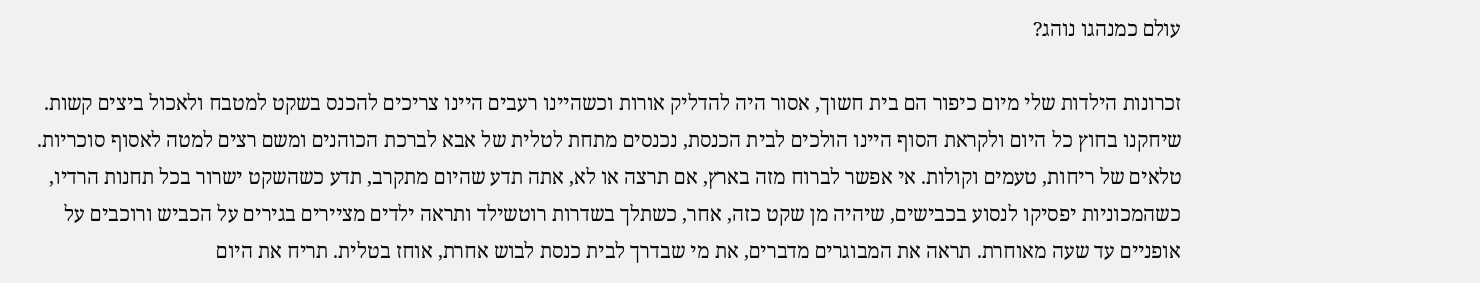עולם כמנהגו נוהג?

זכרונות הילדות שלי מיום כיפור הם בית חשוך, אסור היה להדליק אורות וכשהיינו רעבים היינו צריכים להכנס בשקט למטבח ולאכול ביצים קשות. שיחקנו בחוץ כל היום ולקראת הסוף היינו הולכים לבית הכנסת, נכנסים מתחת לטלית של אבא לברכת הכוהנים ומשם רצים למטה לאסוף סוכריות. טלאים של ריחות, טעמים וקולות. אי אפשר לברוח מזה בארץ, אם תרצה או לא, אתה תדע שהיום מתקרב, תדע כשהשקט ישרור בכל תחנות הרדיו, כשהמכוניות יפסיקו לנסוע בכבישים, שיהיה מן שקט כזה, אחר, כשתלך בשדרות רוטשילד ותראה ילדים מציירים בגירים על הכביש ורוכבים על אופניים עד שעה מאוחרת. תראה את המבוגרים מדברים, את מי שבדרך לבית כנסת לבוש אחרת, אוחז בטלית. תריח את היום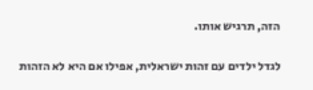הזה, תרגיש אותו.

לגדל ילדים עם זהות ישראלית, אפילו אם היא לא הזהות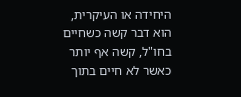היחידה או העיקרית, הוא דבר קשה כשחיים בחו"ל, קשה אף יותר כאשר לא חיים בתוך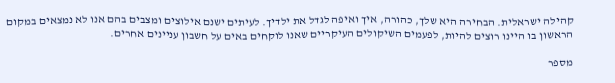קהילה ישראלית. הבחירה היא שלך, כהורה, איך ואיפה לגדל את ילדיך. לעיתים ישנם אילוצים ומצבים בהם אנו לא נמצאים במקום הראשון בו היינו רוצים להיות, לפעמים השיקולים העיקריים שאנו לוקחים באים על חשבון עניינים אחרים.

מספר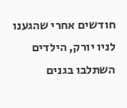חודשים אחרי שהגענו לניו יורק, הילדים השתלבו בגנים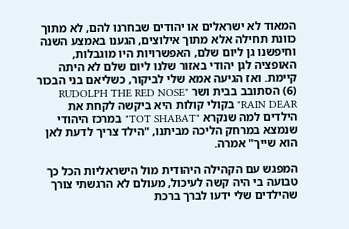המאוד לא ישראלים או יהודים שבחרנו להם, לא מתוך כוונת תחילה אלא מתוך אילוצים, הגענו באמצע השנה וחיפשנו גן ליום שלם, האפשרויות היו מוגבלות, האופציה לגן יהודי באזור שלנו ליום שלם לא היתה קיימת. ואז הגיעה אמא שלי לביקור, כשליאם בני הבכור (6) הסתובב בבית ושר "RUDOLPH THE RED NOSE RAIN DEAR" בקולי קולות היא ביקשה לקחת את הילדים למה שנקרא "TOT SHABAT" במרכז היהודי שנמצא במרחק הליכה מביתנו, "הילד צריך לדעת לאן הוא שייך" אמרה.

המפגש עם הקהילה היהודית מול הישראליות הכל כך טבועה בי היה קשה לעיכול, מעולם לא הרגשתי צורך שהילדים שלי ידעו לברך ברכת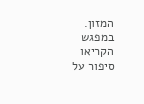המזון. במפגש הקריאו סיפור על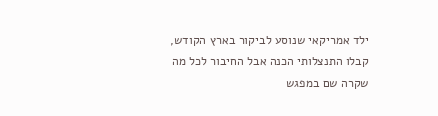ילד אמריקאי שנוסע לביקור בארץ הקודש, קבלו התנצלותי הכנה אבל החיבור לכל מה שקרה שם במפגש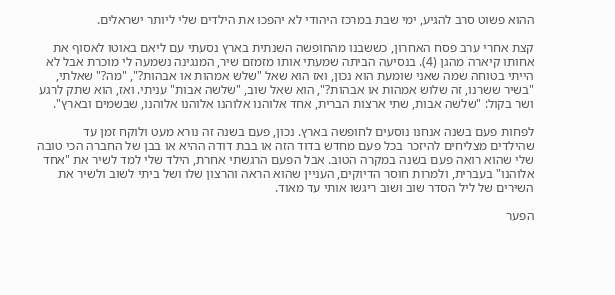ההוא פשוט סרב להגיע, ימי שבת במרכז היהודי לא יהפכו את הילדים שלי ליותר ישראלים.

קצת אחרי ערב פסח האחרון, כששבנו מהחופשה השנתית בארץ נסעתי עם ליאם באוטו לאסוף את אחותו קיארה מהגן (4). בנסיעה הביתה שמעתי אותו מזמזם שיר, המנגינה נשמעה לי מוכרת אבל לא הייתי בטוחה שמה שאני שומעת הוא נכון, ואז הוא שאל "שלש אמהות או אבהות?", "מה?" שאלתי, "בשיר ששרנו, זה שלוש אמהות או אבהות?", הוא שאל שוב, "שלשה אבות" עניתי. ואז, הוא שתק לרגע ושר בקול: "שלשה אבות, שתי ארצות הברית, אחד אלוהנו אלוהנו אלוהנו אלוהנו, שבשמים ובארץ".

לפחות פעם בשנה אנחנו נוסעים לחופשה בארץ. נכון, פעם בשנה זה נורא מעט ולוקח זמן עד שהילדים מצליחים להיזכר בכל פעם מחדש בדוד הזה או בבת דודה ההיא או בבן של החברה הכי טובה שלי שהוא רואה פעם בשנה במקרה הטוב. אבל הפעם הרגשתי אחרת, הילד שלי למד לשיר את "אחד אלוהנו" בעברית, ולמרות חוסר הדיוקים, העניין שהוא הראה והרצון שלו ושל ביתי לשוב ולשיר את השירים של ליל הסדר שוב ושוב ריגשו אותי עד מאוד.

הפער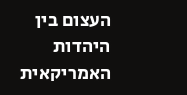העצום בין היהדות האמריקאית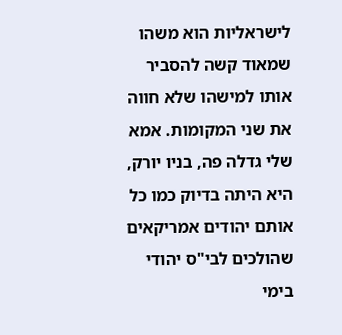לישראליות הוא משהו שמאוד קשה להסביר אותו למישהו שלא חווה את שני המקומות. אמא שלי גדלה פה, בניו יורק, היא היתה בדיוק כמו כל אותם יהודים אמריקאים שהולכים לבי"ס יהודי בימי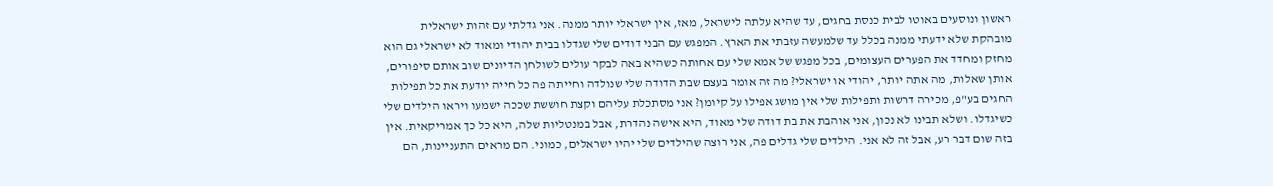ראשון ונוסעים באוטו לבית כנסת בחגים, עד שהיא עלתה לישראל, מאז, אין ישראלי יותר ממנה. אני גדלתי עם זהות ישראלית מובהקת שלא ידעתי ממנה בכלל עד שלמעשה עזבתי את הארץ. המפגש עם הבני דודים שלי שגדלו בבית יהודי ומאוד לא ישראלי גם הוא מחזק ומחדד את הפערים העצומים, בכל מפגש של אמא שלי עם אחותה כשהיא באה לבקר עולים לשולחן הדיונים שוב אותם סיפורים, אותן שאלות, מה אתה יותר, יהודי או ישראלי? מה זה אומר בעצם שבת הדודה שלי שנולדה וחייתה פה כל חייה יודעת את כל תפילות החגים בע"פ, מכירה דרשות ותפילות שלי אין מושג אפילו על קיומן? אני מסתכלת עליהם וקצת חוששת שככה ישמעו ויראו הילדים שלי כשיגדלו. ושלא תבינו לא נכון, אני אוהבת את בת דודה שלי מאוד, היא אישה נהדרת, אבל במנטליות שלה, היא כל כך אמריקאית. אין בזה שום דבר רע, אבל זה לא אני. הילדים שלי גדלים פה, אני רוצה שהילדים שלי יהיו ישראלים, כמוני. הם מראים התעניינות, הם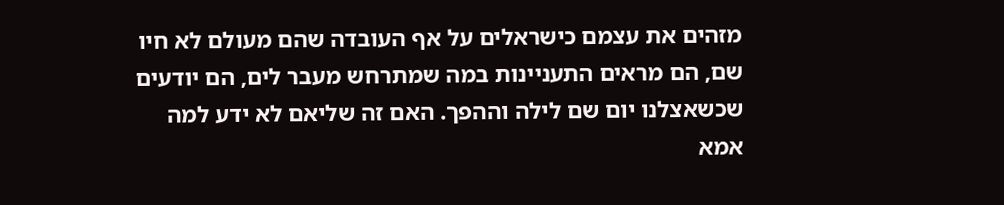מזהים את עצמם כישראלים על אף העובדה שהם מעולם לא חיו שם, הם מראים התעניינות במה שמתרחש מעבר לים, הם יודעים שכשאצלנו יום שם לילה וההפך. האם זה שליאם לא ידע למה אמא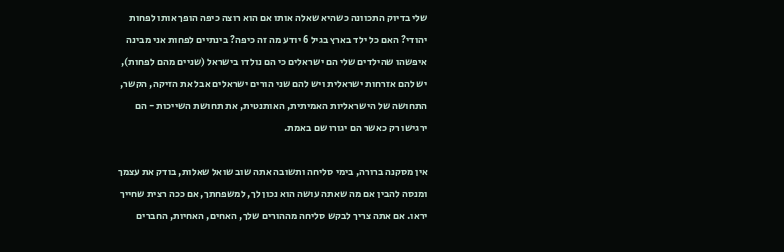שלי בדיוק התכוונה כשהיא שאלה אותו אם הוא רוצה כיפה הופך אותו לפחות יהודי? האם כל ילד בארץ בגיל 6 יודע מה זה כיפה? בינתיים לפחות אני מבינה איפשהו שהילדים שלי הם ישראלים כי הם נולדו בישראל (שניים מהם לפחות), יש להם אזרחות ישראלית ויש להם שני הורים ישראלים אבל את הזיקה, הקשר, התחושה של הישראליות האמיתית, האותנטית, את תחושת השייכות - הם ירגישו רק כאשר הם יגורו שם באמת.

אין מסקנה ברורה, בימי סליחה ותשובה אתה שוב שואל שאלות, בודק את עצמך ומנסה להבין אם מה שאתה עושה הוא נכון לך, למשפחתך, אם ככה רצית שחייך יראו. אם אתה צריך לבקש סליחה מההורים שלך, האחים, האחיות, החברים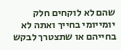שהם לא לוקחים חלק יומייומי בחייך ואתה לא בחייהם או שתצטרך לבקש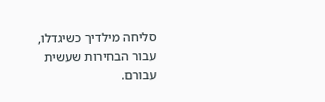סליחה מילדיך כשיגדלו, עבור הבחירות שעשית עבורם.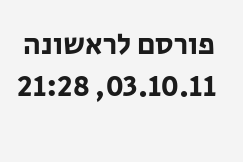פורסם לראשונה 03.10.11, 21:28